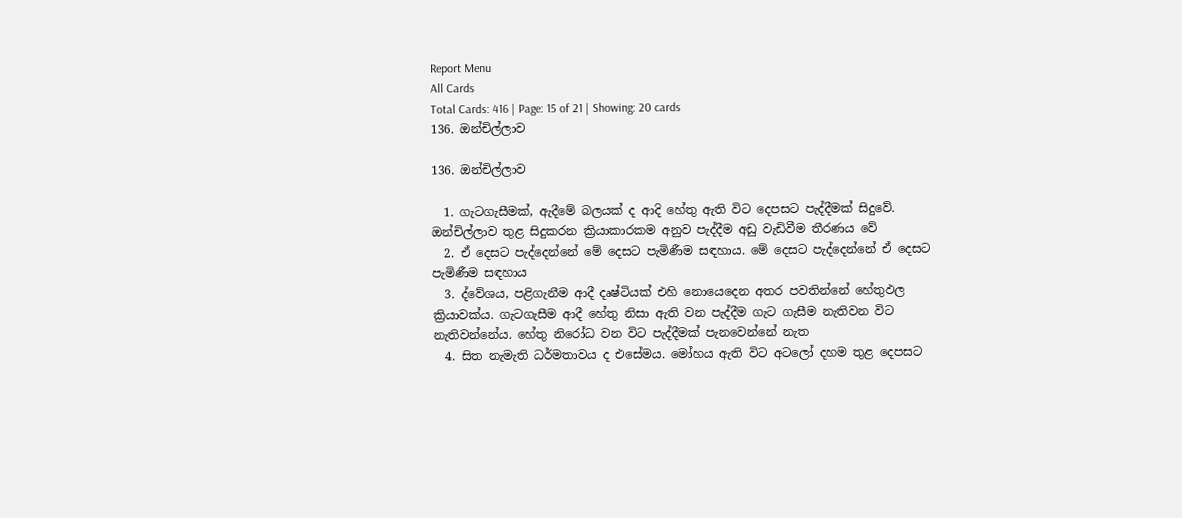Report Menu
All Cards
Total Cards: 416 | Page: 15 of 21 | Showing: 20 cards
136. ඔන්චිල්ලාව

136. ඔන්චිල්ලාව

  1. ගැටගැසීමක්, ඇදීමේ බලයක් ද ආදි හේතු ඇති විට දෙපසට පැද්දීමක් සිදුවේ. ඔන්චිල්ලාව තුළ සිදුකරන ක්‍රියාකාරකම අනුව පැද්දීම අඩු වැඩිවීම තීරණය වේ
  2. ඒ දෙසට පැද්දෙන්නේ මේ දෙසට පැමිණීම සඳහාය. මේ දෙසට පැද්දෙන්නේ ඒ දෙසට පැමිණීම සඳහාය
  3. ද්වේශය, පළිගැනීම ආදී දෘෂ්ටියක් එහි නොයෙදෙන අතර පවතින්නේ හේතුඵල ක්‍රියාවක්ය. ගැටගැසීම ආදී හේතු නිසා ඇති වන පැද්දීම ගැට ගැසීම නැතිවන විට නැතිවන්නේය. හේතු නිරෝධ වන විට පැද්දීමක් පැනවෙන්නේ නැත
  4. සිත නැමැති ධර්මතාවය ද එසේමය. මෝහය ඇති විට අටලෝ දහම තුළ දෙපසට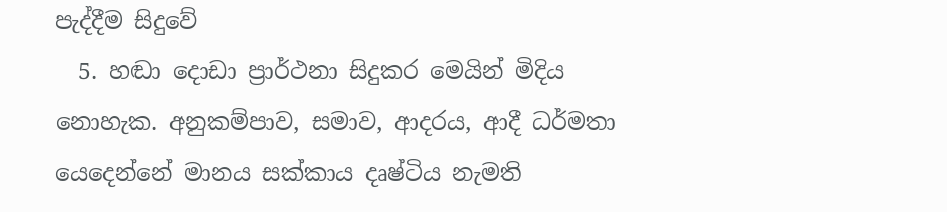පැද්දීම සිදුවේ
  5. හඬා දොඩා ප්‍රාර්ථනා සිදුකර මෙයින් මිදිය නොහැක. අනුකම්පාව, සමාව, ආදරය, ආදී ධර්මතා යෙදෙන්නේ මානය සක්කාය දෘෂ්ටිය නැමති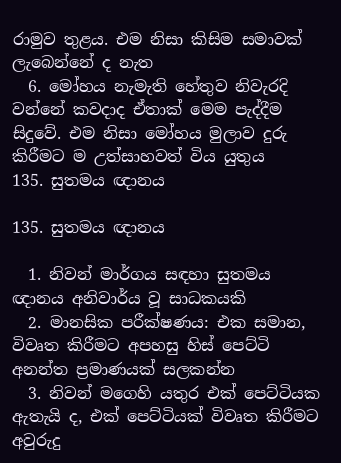රාමුව තුළය. එම නිසා කිසිම සමාවක් ලැබෙන්නේ ද නැත
  6. මෝහය නැමැති හේතුව නිවැරදි වන්නේ කවදාද ඒතාක් මෙම පැද්දීම සිදුවේ. එම නිසා මෝහය මුලාව දුරු කිරීමට ම උත්සාහවත් විය යුතුය
135. සුතමය ඥානය

135. සුතමය ඥානය

  1. නිවන් මාර්ගය සඳහා සුතමය ඥානය අනිවාර්ය වූ සාධකයකි
  2. මානසික පරීක්ෂණය: එක සමාන, විවෘත කිරීමට අපහසු හිස් පෙට්ටි අනන්ත ප්‍රමාණයක් සලකන්න
  3. නිවන් මගෙහි යතුර එක් පෙට්ටියක ඇතැයි ද, එක් පෙට්ටියක් විවෘත කිරීමට අවුරුදු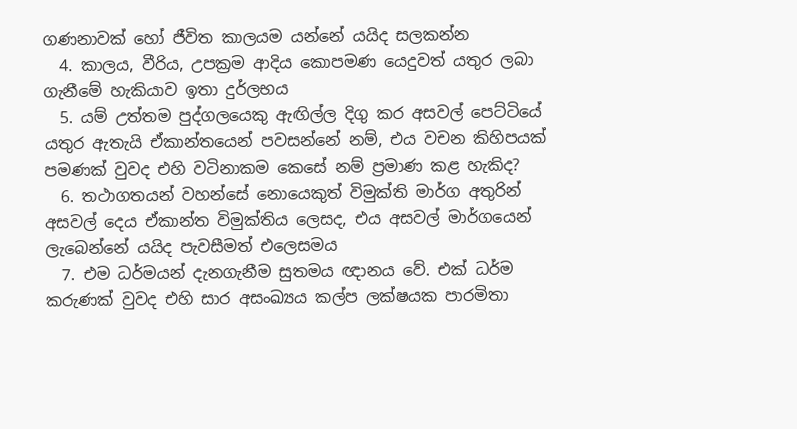ගණනාවක් හෝ ජීවිත කාලයම යන්නේ යයිද සලකන්න
  4. කාලය, වීරිය, උපක්‍රම ආදිය කොපමණ යෙදුවත් යතුර ලබා ගැනීමේ හැකියාව ඉතා දුර්ලභය
  5. යම් උත්තම පුද්ගලයෙකු ඇඟිල්ල දිගු කර අසවල් පෙට්ටියේ යතුර ඇතැයි ඒකාන්තයෙන් පවසන්නේ නම්, එය වචන කිහිපයක් පමණක් වුවද එහි වටිනාකම කෙසේ නම් ප්‍රමාණ කළ හැකිද?
  6. තථාගතයන් වහන්සේ නොයෙකුත් විමුක්ති මාර්ග අතුරින් අසවල් දෙය ඒකාන්ත විමුක්තිය ලෙසද, එය අසවල් මාර්ගයෙන් ලැබෙන්නේ යයිද පැවසීමත් එලෙසමය
  7. එම ධර්මයන් දැනගැනීම සුතමය ඥානය වේ. එක් ධර්ම කරුණක් වුවද එහි සාර අසංඛ්‍යය කල්ප ලක්ෂයක පාරමිතා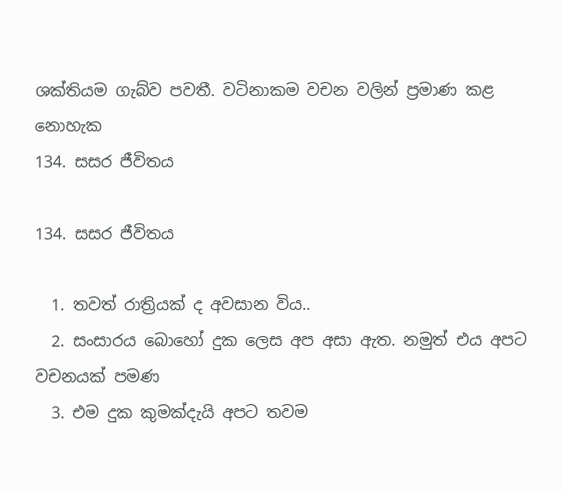ශක්තියම ගැබ්ව පවතී. වටිනාකම වචන වලින් ප්‍රමාණ කළ නොහැක
134. සසර ජීවිතය

134. සසර ජීවිතය

  1. තවත් රාත්‍රියක් ද අවසාන විය..
  2. සංසාරය බොහෝ දුක ලෙස අප අසා ඇත. නමුත් එය අපට වචනයක් පමණ
  3. එම දුක කුමක්දැයි අපට තවම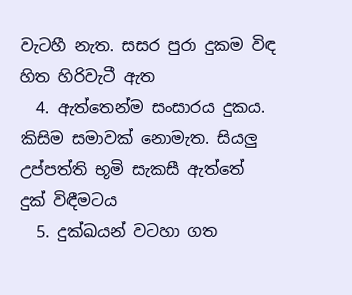වැටහී නැත. සසර පුරා දුකම විඳ හිත හිරිවැටී ඇත
  4. ඇත්තෙන්ම සංසාරය දුකය. කිසිම සමාවක් නොමැත. සියලු උප්පත්ති භූමි සැකසී ඇත්තේ දුක් විඳීමටය
  5. දුක්ඛයන් වටහා ගත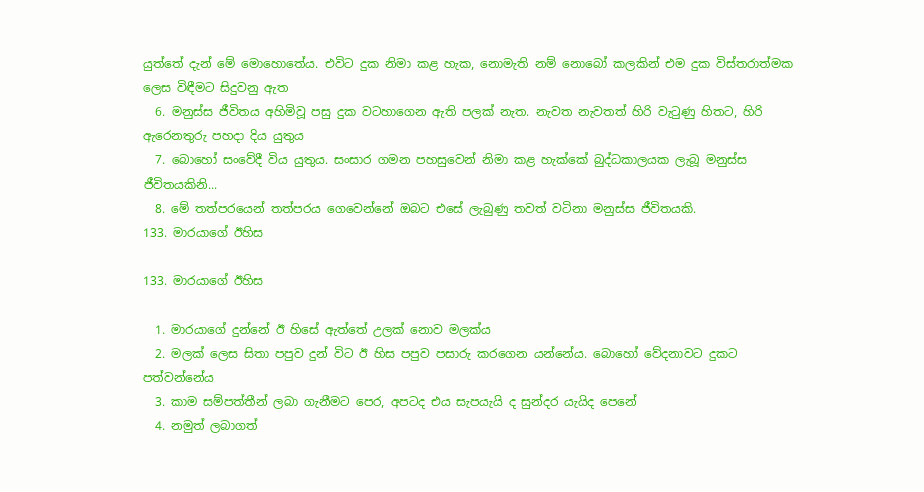යුත්තේ දැන් මේ මොහොතේය. එවිට දුක නිමා කළ හැක, නොමැති නම් නොබෝ කලකින් එම දුක විස්තරාත්මක ලෙස විඳීමට සිදුවනු ඇත
  6. මනුස්ස ජීවිතය අහිමිවූ පසු දුක වටහාගෙන ඇති පලක් නැත. නැවත නැවතත් හිරි වැටුණු හිතට, හිරි ඇරෙනතුරු පහදා දිය යුතුය
  7. බොහෝ සංවේදී විය යුතුය. සංසාර ගමන පහසුවෙන් නිමා කළ හැක්කේ බුද්ධකාලයක ලැබූ මනුස්ස ජීවිතයකිනි...
  8. මේ තත්පරයෙන් තත්පරය ගෙවෙන්නේ ඔබට එසේ ලැබුණු තවත් වටිනා මනුස්ස ජීවිතයකි.
133. මාරයාගේ ඊහිස

133. මාරයාගේ ඊහිස

  1. මාරයාගේ දුන්නේ ඊ හිසේ ඇත්තේ උලක් නොව මලක්ය
  2. මලක් ලෙස සිතා පපුව දුන් විට ඊ හිස පපුව පසාරු කරගෙන යන්නේය. බොහෝ වේදනාවට දුකට පත්වන්නේය
  3. කාම සම්පත්තීන් ලබා ගැනීමට පෙර, අපටද එය සැපයැයි ද සුන්දර යැයිද පෙනේ
  4. නමුත් ලබාගත්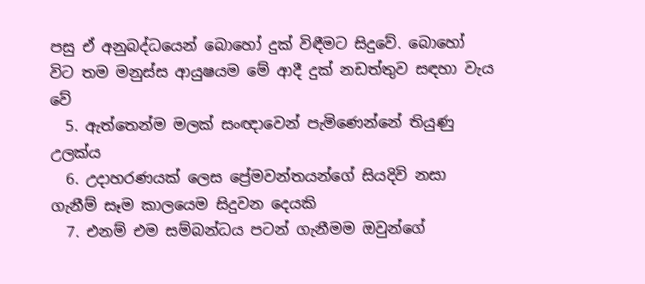පසු ඒ අනුබද්ධයෙන් බොහෝ දුක් විඳීමට සිදුවේ. බොහෝ විට තම මනුස්ස ආයුෂයම මේ ආදී දුක් නඩත්තුව සඳහා වැය වේ
  5. ඇත්තෙන්ම මලක් සංඥාවෙන් පැමිණෙන්නේ තියුණු උලක්ය
  6. උදාහරණයක් ලෙස ප්‍රේමවන්තයන්ගේ සියදිවි නසා ගැනීම් සෑම කාලයෙම සිදුවන දෙයකි
  7. එනම් එම සම්බන්ධය පටන් ගැනීමම ඔවුන්ගේ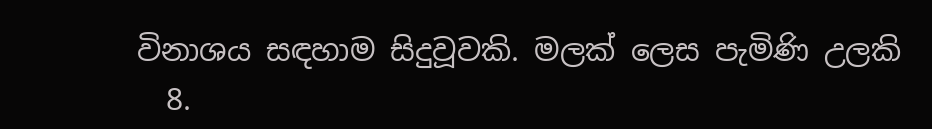විනාශය සඳහාම සිදුවූවකි. මලක් ලෙස පැමිණි උලකි
  8.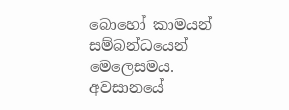බොහෝ කාමයන් සම්බන්ධයෙන් මෙලෙසමය. අවසානයේ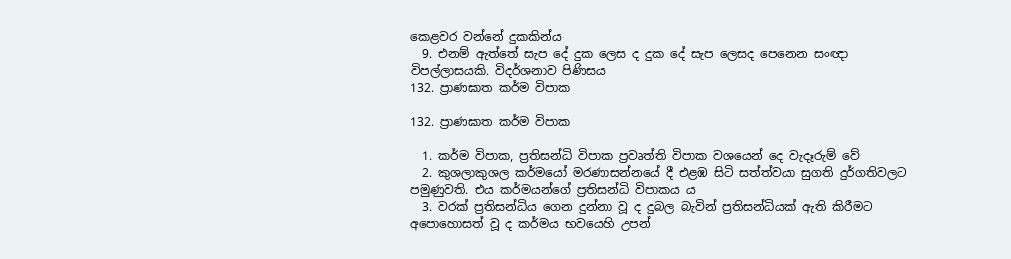කෙළවර වන්නේ දුකකින්ය
  9. එනම් ඇත්තේ සැප දේ දුක ලෙස ද දුක දේ සැප ලෙසද පෙනෙන සංඥා විපල්ලාසයකි. විදර්ශනාව පිණිසය
132. ප්‍රාණඝාත කර්ම විපාක

132. ප්‍රාණඝාත කර්ම විපාක

  1. කර්ම විපාක, ප්‍ර‍තිසන්ධි විපාක ප්‍ර‍වෘත්ති විපාක වශයෙන් දෙ වැදෑරුම් වේ
  2. කුශලාකුශල කර්මයෝ මරණාසන්නයේ දී එළඹ සිටි සත්ත්වයා සුගති දුර්ගතිවලට පමුණුවති. එය කර්මයන්ගේ ප්‍ර‍තිසන්ධි විපාකය ය
  3. වරක් ප්‍ර‍තිසන්ධිය ගෙන දුන්නා වූ ද දුබල බැවින් ප්‍ර‍තිසන්ධියක් ඇති කිරීමට අපොහොසත් වූ ද කර්මය භවයෙහි උපන්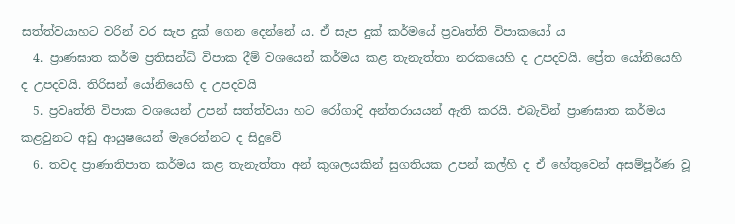සත්ත්වයාහට වරින් වර සැප දුක් ගෙන දෙන්නේ ය. ඒ සැප දුක් කර්මයේ ප්‍ර‍වෘත්ති විපාකයෝ ය
  4. ප්‍රාණඝාත කර්ම ප්‍ර‍තිසන්ධි විපාක දීම් වශයෙන් කර්මය කළ තැනැත්තා නරකයෙහි ද උපදවයි. ප්‍රේත යෝනියෙහි ද උපදවයි. තිරිසන් යෝනියෙහි ද උපදවයි
  5. ප්‍ර‍වෘත්ති විපාක වශයෙන් උපන් සත්ත්වයා හට රෝගාදි අන්තරායයන් ඇති කරයි. එබැවින් ප්‍රාණඝාත කර්මය කළවුනට අඩු ආයුෂයෙන් මැරෙන්නට ද සිදුවේ
  6. තවද ප්‍රාණාතිපාත කර්මය කළ තැනැත්තා අන් කුශලයකින් සුගතියක උපන් කල්හි ද ඒ හේතුවෙන් අසම්පූර්ණ වූ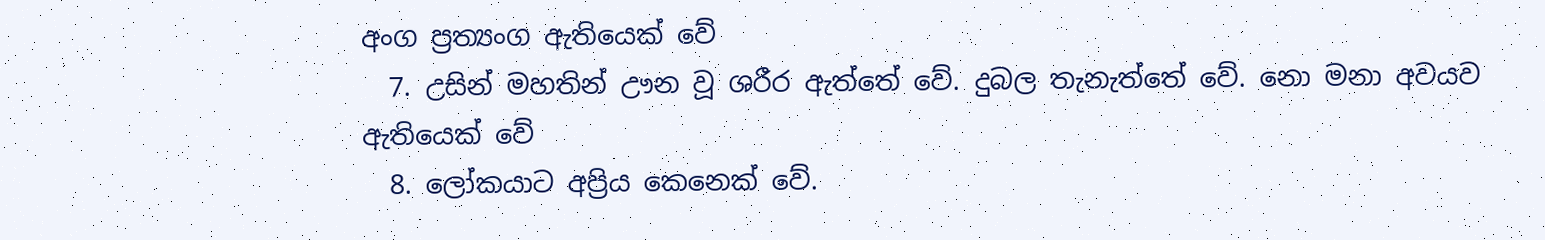අංග ප්‍ර‍ත්‍යංග ඇතියෙක් වේ
  7. උසින් මහතින් ඌන වූ ශරීර ඇත්තේ වේ. දුබල තැනැත්තේ වේ. නො මනා අවයව ඇතියෙක් වේ
  8. ලෝකයාට අප්‍රිය කෙනෙක් වේ.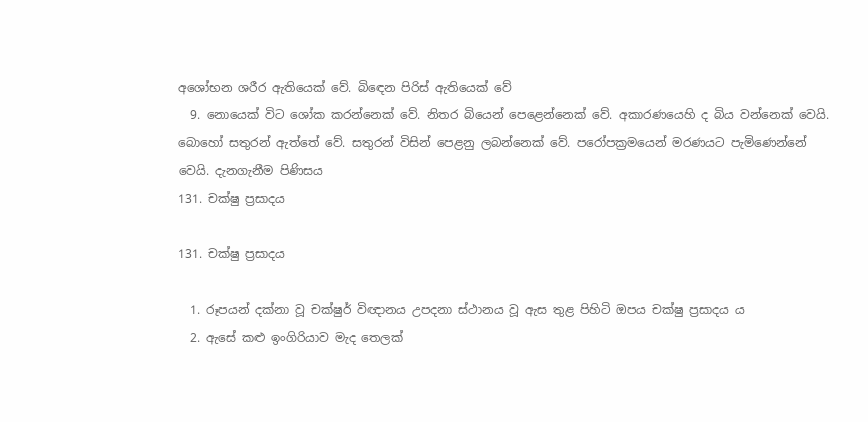අශෝභන ශරීර ඇතියෙක් වේ. බිඳෙන පිරිස් ඇතියෙක් වේ
  9. නොයෙක් විට ශෝක කරන්නෙක් වේ. නිතර බියෙන් පෙළෙන්නෙක් වේ. අකාරණයෙහි ද බිය වන්නෙක් වෙයි. බොහෝ සතුරන් ඇත්තේ වේ. සතුරන් විසින් පෙළනු ලබන්නෙක් වේ. පරෝපක්‍ර‍මයෙන් මරණයට පැමිණෙන්නේ වෙයි. දැනගැනීම පිණිසය
131. චක්ෂු ප්‍ර‍සාදය

131. චක්ෂු ප්‍ර‍සාදය

  1. රූපයන් දක්නා වූ චක්ෂුර් විඥානය උපදනා ස්ථානය වූ ඇස තුළ පිහිටි ඔපය චක්ෂු ප්‍ර‍සාදය ය
  2. ඇසේ කළු ඉංගිරියාව මැද තෙලක්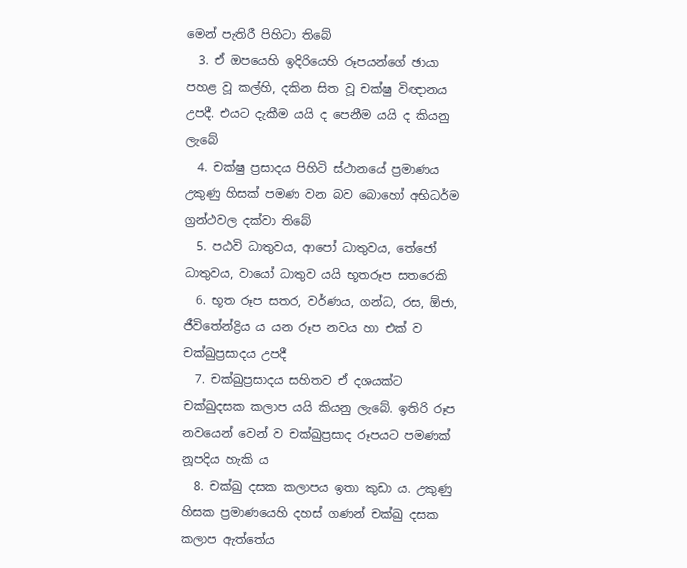මෙන් පැතිරී පිහිටා තිබේ
  3. ඒ ඔපයෙහි ඉදිරියෙහි රූපයන්ගේ ඡායා පහළ වූ කල්හි, දකින සිත වූ චක්ෂු විඥානය උපදී. එයට දැකීම යයි ද පෙනීම යයි ද කියනු ලැබේ
  4. චක්ෂු ප්‍ර‍සාදය පිහිටි ස්ථානයේ ප්‍ර‍මාණය උකුණු හිසක් පමණ වන බව බොහෝ අභිධර්ම ග්‍ර‍න්ථවල දක්වා තිබේ
  5. පඨවි ධාතුවය, ආපෝ ධාතුවය, තේජෝ ධාතුවය, වායෝ ධාතුව යයි භූතරූප සතරෙකි
  6. භූත රූප සතර, වර්ණය, ගන්ධ, රස, ඕජා, ජීවිතේන්ද්‍රිය ය යන රූප නවය හා එක් ව චක්ඛුප්‍ර‍සාදය උපදී
  7. චක්ඛුප්‍ර‍සාදය සහිතව ඒ දශයක්ට චක්ඛුදසක කලාප යයි කියනු ලැබේ. ඉතිරි රූප නවයෙන් වෙන් ව චක්ඛුප්‍ර‍සාද රූපයට පමණක් නූපදිය හැකි ය
  8. චක්ඛු දසක කලාපය ඉතා කුඩා ය. උකුණු හිසක ප්‍ර‍මාණයෙහි දහස් ගණන් චක්ඛු දසක කලාප ඇත්තේය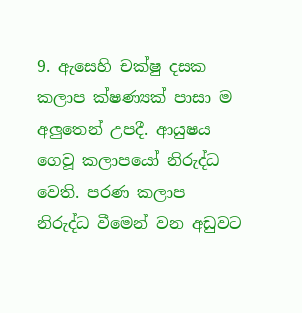9. ඇසෙහි චක්ෂු දසක කලාප ක්ෂණ්‍යක් පාසා ම අලුතෙන් උපදී. ආයුෂය ගෙවූ කලාපයෝ නිරුද්ධ වෙති. පරණ කලාප නිරුද්ධ වීමෙන් වන අඩුවට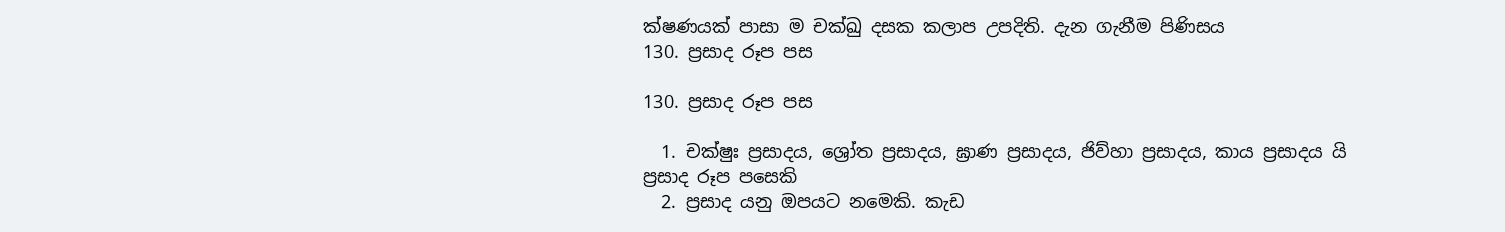ක්ෂණයක් පාසා ම චක්ඛු දසක කලාප උපදිති. දැන ගැනීම පිණිසය
130. ප්‍ර‍සාද රූප පස

130. ප්‍ර‍සාද රූප පස

  1. චක්ෂුඃ ප්‍ර‍සාදය, ශ්‍රෝත ප්‍ර‍සාදය, ඝ්‍රාණ ප්‍ර‍සාදය, ජිව්හා ප්‍ර‍සාදය, කාය ප්‍ර‍සාදය යි ප්‍ර‍සාද රූප පසෙකි
  2. ප්‍ර‍සාද යනු ඔපයට නමෙකි. කැඩ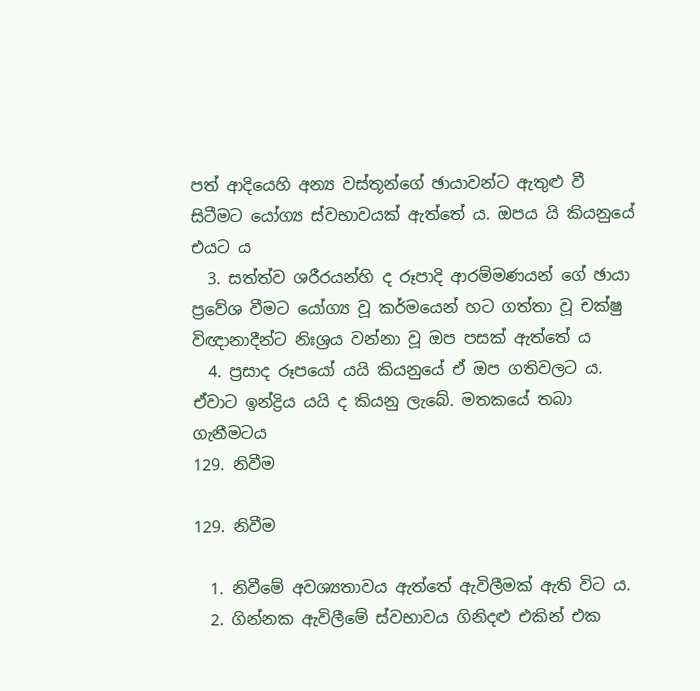පත් ආදියෙහි අන්‍ය වස්තූන්ගේ ඡායාවන්ට ඇතුළු වී සිටීමට යෝග්‍ය ස්වභාවයක් ඇත්තේ ය. ඔපය යි කියනුයේ එයට ය
  3. සත්ත්ව ශරීරයන්හි ද රූපාදි ආරම්මණයන් ගේ ඡායා ප්‍රවේශ වීමට යෝග්‍ය වූ කර්මයෙන් හට ගත්තා වූ චක්ෂු විඥානාදීන්ට නිඃශ්‍ර‍ය වන්නා වූ ඔප පසක් ඇත්තේ ය
  4. ප්‍ර‍සාද රූපයෝ යයි කියනුයේ ඒ ඔප ගතිවලට ය. ඒවාට ඉන්ද්‍රිය යයි ද කියනු ලැබේ. මතකයේ තබා ගැනීමටය
129. නිවීම

129. නිවීම

  1. නිවීමේ අවශ්‍යතාවය ඇත්තේ ඇවිලීමක් ඇති විට ය.
  2. ගින්නක ඇවිලීමේ ස්වභාවය ගිනිදළු එකින් එක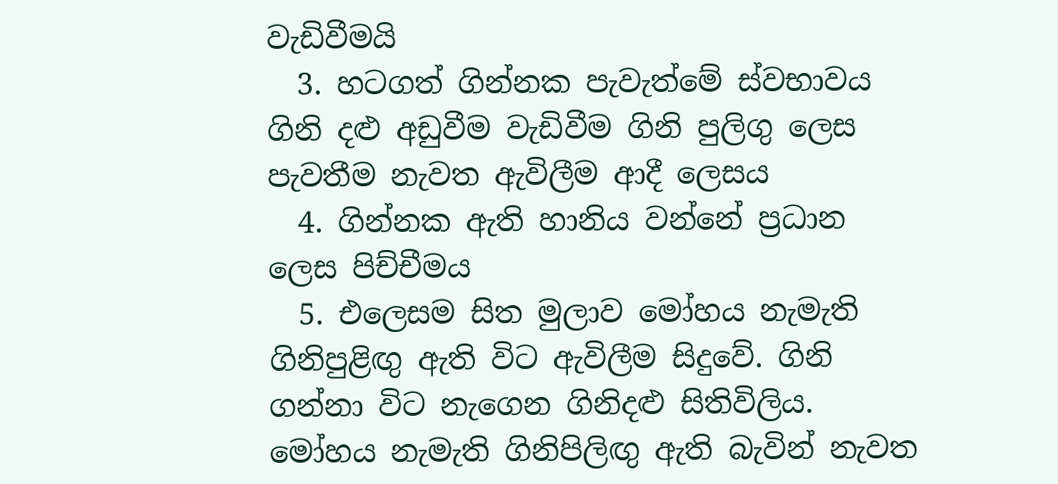වැඩිවීමයි
  3. හටගත් ගින්නක පැවැත්මේ ස්වභාවය ගිනි දළු අඩුවීම වැඩිවීම ගිනි පුලිගු ලෙස පැවතීම නැවත ඇවිලීම ආදී ලෙසය
  4. ගින්නක ඇති හානිය වන්නේ ප්‍රධාන ලෙස පිච්චීමය
  5. එලෙසම සිත මුලාව මෝහය නැමැති ගිනිපුළිඟු ඇති විට ඇවිලීම සිදුවේ. ගිනි ගන්නා විට නැගෙන ගිනිදළු සිතිවිලිය. මෝහය නැමැති ගිනිපිලිඟු ඇති බැවින් නැවත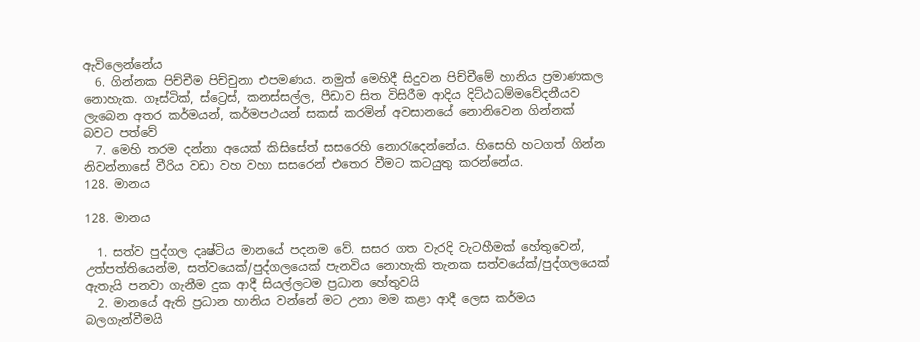ඇවිලෙන්නේය
  6. ගින්නක පිච්චීම පිච්චුනා එපමණය. නමුත් මෙහිදී සිදුවන පිච්චීමේ හානිය ප්‍රමාණකල නොහැක. ගෑස්ටික්, ස්ට්‍රෙස්, කනස්සල්ල, පීඩාව සිත විසිරීම ආදිය දිට්ඨධම්මවේදනීයව ලැබෙන අතර කර්මයන්, කර්මපථයන් සකස් කරමින් අවසානයේ නොනිවෙන ගින්නක් බවට පත්වේ
  7. මෙහි තරම දන්නා අයෙක් කිසිසේත් සසරෙහි නොරැදෙන්නේය. හිසෙහි හටගත් ගින්න නිවන්නාසේ වීරිය වඩා වහ වහා සසරෙන් එතෙර වීමට කටයුතු කරන්නේය.
128. මානය

128. මානය

  1. සත්ව පුද්ගල දෘෂ්ටිය මානයේ පදනම වේ. සසර ගත වැරදි වැටහීමක් හේතුවෙන්, උත්පත්තියෙන්ම, සත්වයෙක්/පුද්ගලයෙක් පැනවිය නොහැකි තැනක සත්වයේක්/පුද්ගලයෙක් ඇතැයි පනවා ගැනීම දුක ආදී සියල්ලටම ප්‍රධාන හේතුවයි
  2. මානයේ ඇති ප්‍රධාන හානිය වන්නේ මට උනා මම කළා ආදී ලෙස කර්මය බලගැන්වීමයි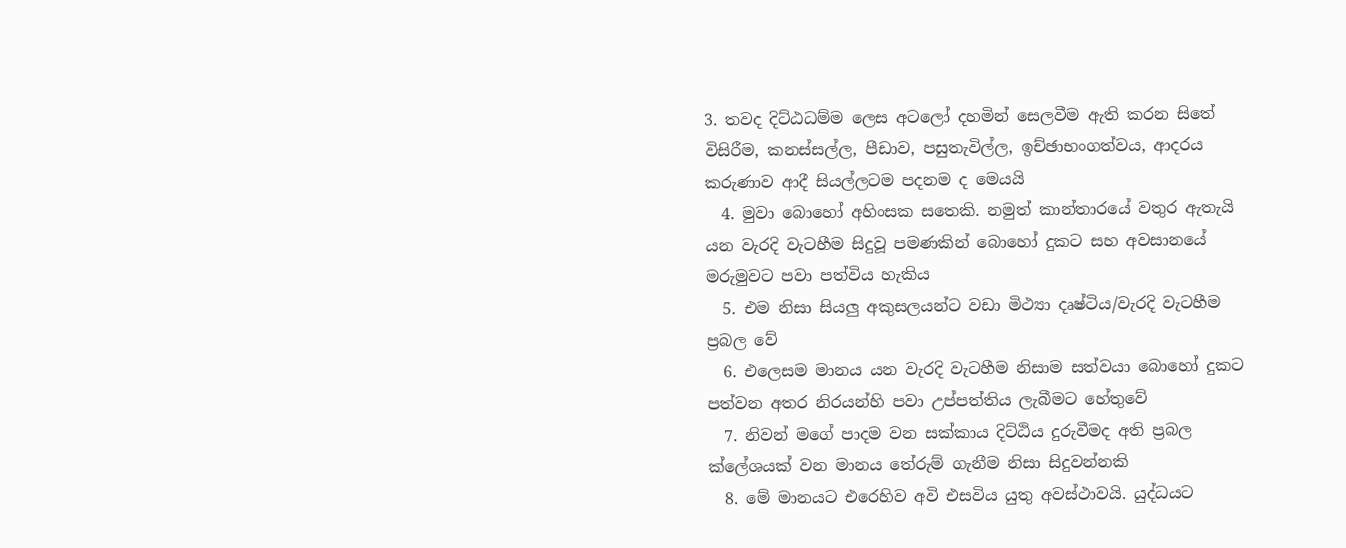3. තවද දිට්ඨධම්ම ලෙස අටලෝ දහමින් සෙලවීම ඇති කරන සිතේ විසිරීම, කනස්සල්ල, පීඩාව, පසුතැවිල්ල, ඉච්ඡාභංගත්වය, ආදරය කරුණාව ආදී සියල්ලටම පදනම ද මෙයයි
  4. මුවා බොහෝ අහිංසක සතෙකි. නමුත් කාන්තාරයේ වතුර ඇතැයි යන වැරදි වැටහීම සිදුවූ පමණකින් බොහෝ දුකට සහ අවසානයේ මරුමුවට පවා පත්විය හැකිය
  5. එම නිසා සියලු අකුසලයන්ට වඩා මිථ්‍යා දෘෂ්ටිය/වැරදි වැටහීම ප්‍රබල වේ
  6. එලෙසම මානය යන වැරදි වැටහීම නිසාම සත්වයා බොහෝ දුකට පත්වන අතර නිරයන්හි පවා උප්පත්තිය ලැබීමට හේතුවේ
  7. නිවන් මගේ පාදම වන සක්කාය දිට්ඨිය දුරුවීමද අති ප්‍රබල ක්ලේශයක් වන මානය තේරුම් ගැනීම නිසා සිදුවන්නකි
  8. මේ මානයට එරෙහිව අවි එසවිය යුතු අවස්ථාවයි. යුද්ධයට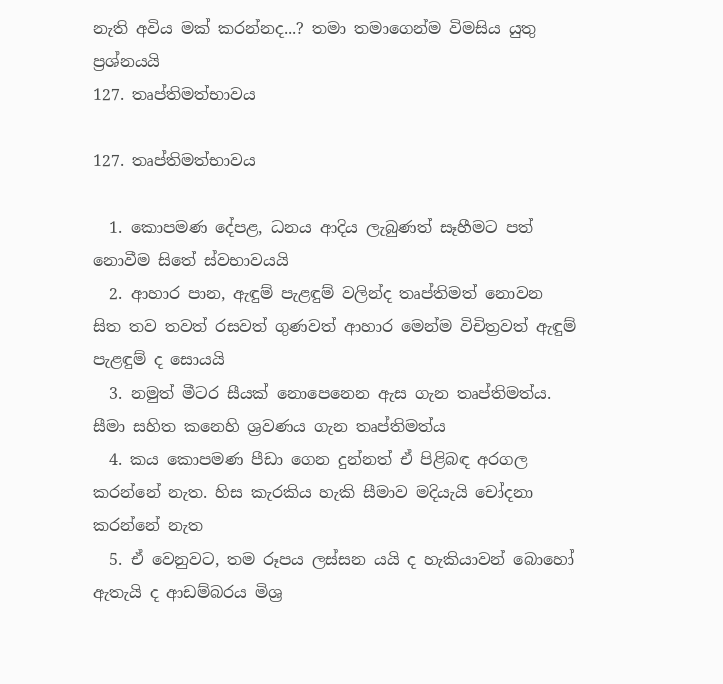නැති අවිය මක් කරන්නද...? තමා තමාගෙන්ම විමසිය යුතු ප්‍රශ්නයයි
127. තෘප්තිමත්භාවය

127. තෘප්තිමත්භාවය

  1. කොපමණ දේපළ, ධනය ආදිය ලැබුණත් සෑහීමට පත් නොවීම සිතේ ස්වභාවයයි
  2. ආහාර පාන, ඇඳුම් පැළඳුම් වලින්ද තෘප්තිමත් නොවන සිත තව තවත් රසවත් ගුණවත් ආහාර මෙන්ම විචිත්‍රවත් ඇඳුම් පැළඳුම් ද සොයයි
  3. නමුත් මීටර සීයක් නොපෙනෙන ඇස ගැන තෘප්තිමත්ය. සීමා සහිත කනෙහි ශ්‍රවණය ගැන තෘප්තිමත්ය
  4. කය කොපමණ පීඩා ගෙන දුන්නත් ඒ පිළිබඳ අරගල කරන්නේ නැත. හිස කැරකිය හැකි සීමාව මදියැයි චෝදනා කරන්නේ නැත
  5. ඒ වෙනුවට, තම රූපය ලස්සන යයි ද හැකියාවන් බොහෝ ඇතැයි ද ආඩම්බරය මිශ්‍ර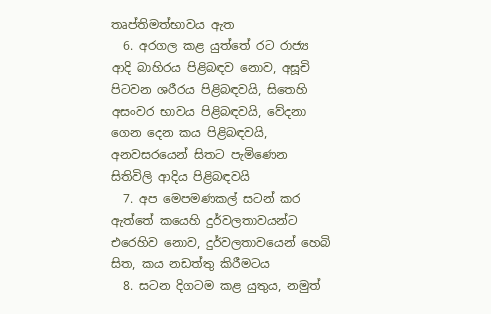තෘප්තිමත්භාවය ඇත
  6. අරගල කළ යුත්තේ රට රාජ්‍ය ආදි බාහිරය පිළිබඳව නොව, අසූචි පිටවන ශරීරය පිළිබඳවයි, සිතෙහි අසංවර භාවය පිළිබඳවයි, වේදනා ගෙන දෙන කය පිළිබඳවයි, අනවසරයෙන් සිතට පැමිණෙන සිතිවිලි ආදිය පිළිබඳවයි
  7. අප මෙපමණකල් සටන් කර ඇත්තේ කයෙහි දුර්වලතාවයන්ට එරෙහිව නොව, දුර්වලතාවයෙන් හෙබි සිත, කය නඩත්තු කිරීමටය
  8. සටන දිගටම කළ යුතුය, නමුත්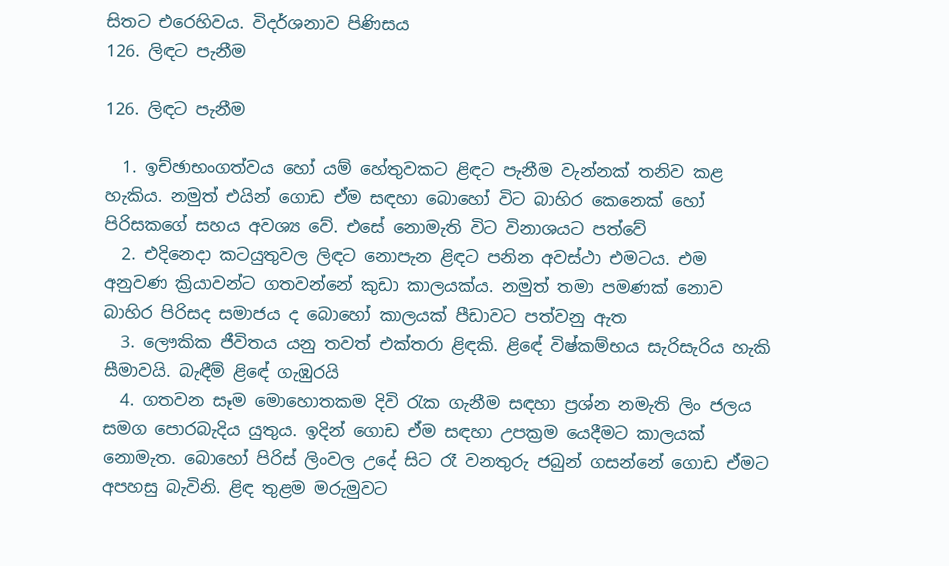සිතට එරෙහිවය. විදර්ශනාව පිණිසය
126. ලිඳට පැනීම

126. ලිඳට පැනීම

  1. ඉච්ඡාභංගත්වය හෝ යම් හේතුවකට ළිඳට පැනීම වැන්නක් තනිව කළ හැකිය. නමුත් එයින් ගොඩ ඒම සඳහා බොහෝ විට බාහිර කෙනෙක් හෝ පිරිසකගේ සහය අවශ්‍ය වේ. එසේ නොමැති විට විනාශයට පත්වේ
  2. එදිනෙදා කටයුතුවල ලිඳට නොපැන ළිඳට පනින අවස්ථා එමටය. එම අනුවණ ක්‍රියාවන්ට ගතවන්නේ කුඩා කාලයක්ය. නමුත් තමා පමණක් නොව බාහිර පිරිසද සමාජය ද බොහෝ කාලයක් පීඩාවට පත්වනු ඇත
  3. ලෞකික ජීවිතය යනු තවත් එක්තරා ළිඳකි. ළිඳේ විෂ්කම්භය සැරිසැරිය හැකි සීමාවයි. බැඳීම් ළිඳේ ගැඹුරයි
  4. ගතවන සෑම මොහොතකම දිවි රැක ගැනීම සඳහා ප්‍රශ්න නමැති ලිං ජලය සමග පොරබැදිය යුතුය. ඉදින් ගොඩ ඒම සඳහා උපක්‍රම යෙදීමට කාලයක් නොමැත. බොහෝ පිරිස් ලිංවල උදේ සිට රෑ වනතුරු ජබුන් ගසන්නේ ගොඩ ඒමට අපහසු බැවිනි. ළිඳ තුළම මරුමුවට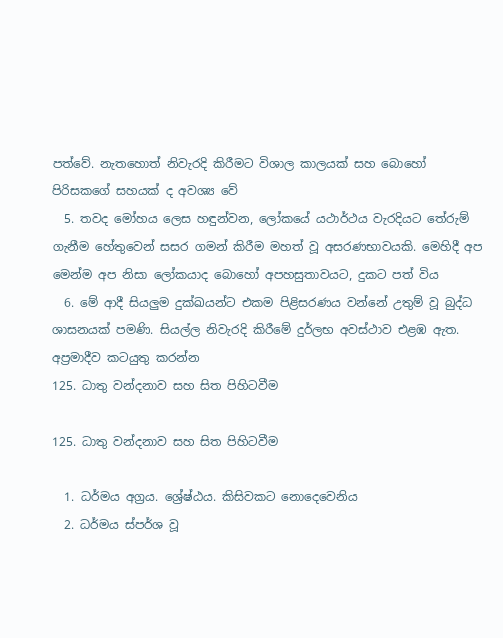පත්වේ. නැතහොත් නිවැරදි කිරීමට විශාල කාලයක් සහ බොහෝ පිරිසකගේ සහයක් ද අවශ්‍ය වේ
  5. තවද මෝහය ලෙස හඳුන්වන, ලෝකයේ යථාර්ථය වැරදියට තේරුම් ගැනීම හේතුවෙන් සසර ගමන් කිරීම මහත් වූ අසරණභාවයකි. මෙහිදී අප මෙන්ම අප නිසා ලෝකයාද බොහෝ අපහසුතාවයට, දුකට පත් විය
  6. මේ ආදී සියලුම දුක්ඛයන්ට එකම පිළිසරණය වන්නේ උතුම් වූ බුද්ධ ශාසනයක් පමණි. සියල්ල නිවැරදි කිරීමේ දුර්ලභ අවස්ථාව එළඹ ඇත. අප්‍රමාදීව කටයුතු කරන්න
125. ධාතු වන්දනාව සහ සිත පිහිටවීම

125. ධාතු වන්දනාව සහ සිත පිහිටවීම

  1. ධර්මය අග්‍රය. ශ්‍රේෂ්ඨය. කිසිවකට නොදෙවෙනිය
  2. ධර්මය ස්පර්ශ වූ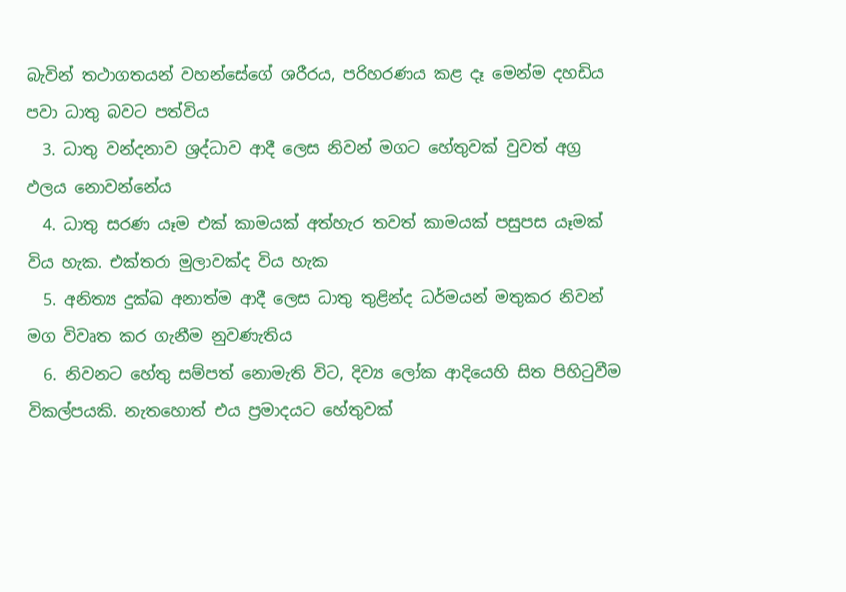බැවින් තථාගතයන් වහන්සේගේ ශරීරය, පරිහරණය කළ දෑ මෙන්ම දහඩිය පවා ධාතු බවට පත්විය
  3. ධාතු වන්දනාව ශ්‍රද්ධාව ආදී ලෙස නිවන් මගට හේතුවක් වුවත් අග්‍ර ඵලය නොවන්නේය
  4. ධාතු සරණ යෑම එක් කාමයක් අත්හැර තවත් කාමයක් පසුපස යෑමක් විය හැක. එක්තරා මුලාවක්ද විය හැක
  5. අනිත්‍ය දුක්ඛ අනාත්ම ආදී ලෙස ධාතු තුළින්ද ධර්මයන් මතුකර නිවන් මග විවෘත කර ගැනීම නුවණැතිය
  6. නිවනට හේතු සම්පත් නොමැති විට, දිව්‍ය ලෝක ආදියෙහි සිත පිහිටුවීම විකල්පයකි. නැතහොත් එය ප්‍රමාදයට හේතුවක්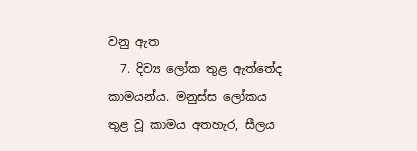වනු ඇත
  7. දිව්‍ය ලෝක තුළ ඇත්තේද කාමයන්ය. මනුස්ස ලෝකය තුළ වූ කාමය අතහැර, සීලය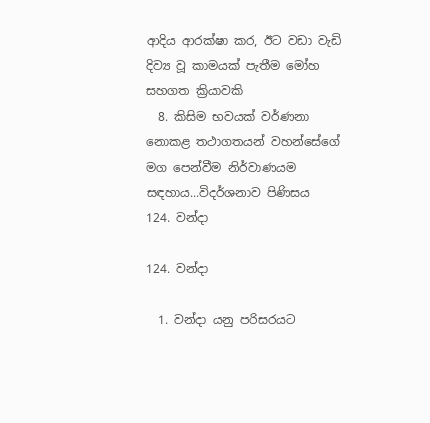ආදිය ආරක්ෂා කර, ඊට වඩා වැඩි දිව්‍ය වූ කාමයක් පැතීම මෝහ සහගත ක්‍රියාවකි
  8. කිසිම භවයක් වර්ණනා නොකළ තථාගතයන් වහන්සේගේ මග පෙන්වීම නිර්වාණයම සඳහාය...විදර්ශනාව පිණිසය
124. වන්දා

124. වන්දා

  1. වන්දා යනු පරිසරයට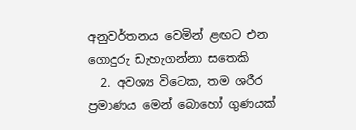අනුවර්තනය වෙමින් ළඟට එන ගොදුරු ඩැහැගන්නා සතෙකි
  2. අවශ්‍ය විටෙක, තම ශරීර ප්‍රමාණය මෙන් බොහෝ ගුණයක්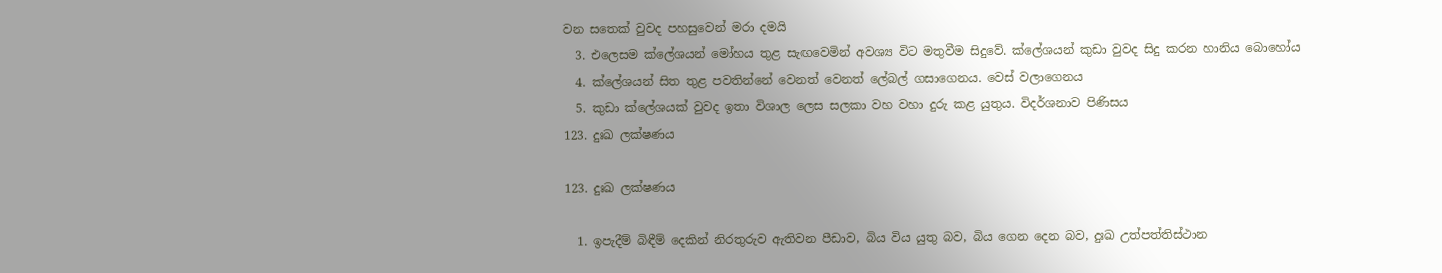වන සතෙක් වුවද පහසුවෙන් මරා දමයි
  3. එලෙසම ක්ලේශයන් මෝහය තුළ සැඟවෙමින් අවශ්‍ය විට මතුවීම සිදුවේ. ක්ලේශයන් කුඩා වුවද සිදු කරන හානිය බොහෝය
  4. ක්ලේශයන් සිත තුළ පවතින්නේ වෙනත් වෙනත් ලේබල් ගසාගෙනය. වෙස් වලාගෙනය
  5. කුඩා ක්ලේශයක් වුවද ඉතා විශාල ලෙස සලකා වහ වහා දුරු කළ යුතුය. විදර්ශනාව පිණිසය
123. දුඃඛ ලක්ෂණය

123. දුඃඛ ලක්ෂණය

  1. ඉපැදීම් බිඳීම් දෙකින් නිරතුරුව ඇතිවන පීඩාව, බිය විය යුතු බව, බිය ගෙන දෙන බව, දුඃඛ උත්පත්තිස්ථාන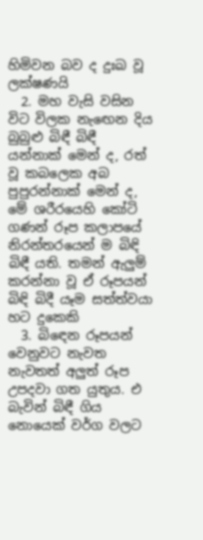හිමිවන බව ද දුඃඛ වූ ලක්ෂණයි
  2. මහ වැසි වසින විට විලක නැඟෙන දිය බුබුළු බිඳී බිඳී යන්නාක් මෙන් ද, රත් වූ කබලෙක අබ පුපුරන්නාක් මෙන් ද, මේ ශරීරයෙහි කෝටි ගණන් රූප කලාපයේ නිරන්තරයෙන් ම බිඳි බිඳී යති. තමන් ඇලුම් කරන්නා වූ ඒ රූපයන් බිඳි බිදී යෑම සත්ත්වයා හට දුකෙකි
  3. බිඳෙන රූපයන් වෙනුවට නැවත නැවතත් අලුත් රූප උපදවා ගත යුතුය. එ බැවින් බිඳී ගිය නොයෙක් වර්ග වලට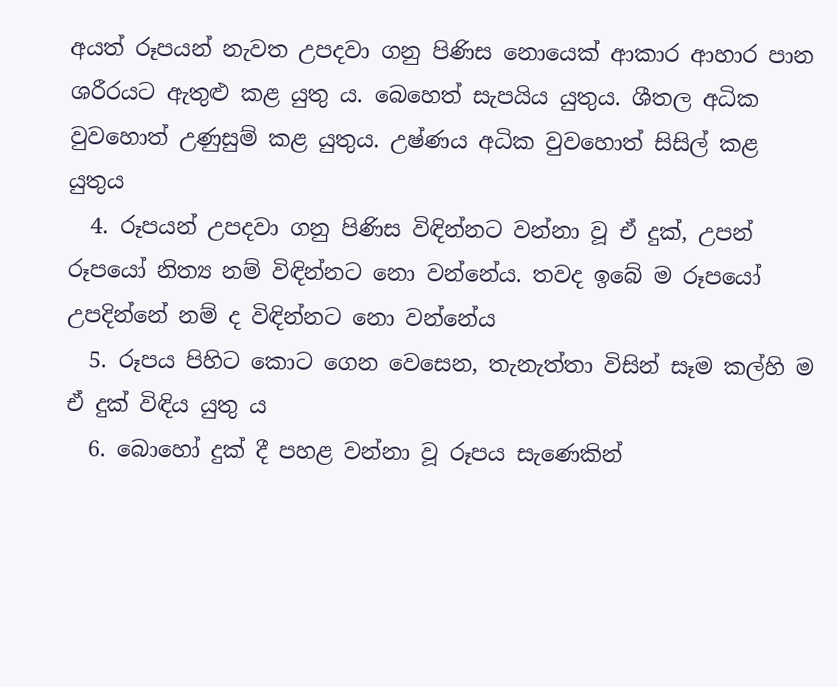අයත් රූපයන් නැවත උපදවා ගනු පිණිස නොයෙක් ආකාර ආහාර පාන ශරීරයට ඇතුළු කළ යුතු ය. බෙහෙත් සැපයිය යුතුය. ශීතල අධික වුවහොත් උණුසුම් කළ යුතුය. උෂ්ණය අධික වුවහොත් සිසිල් කළ යුතුය
  4. රූපයන් උපදවා ගනු පිණිස විඳින්නට වන්නා වූ ඒ දුක්, උපන් රූපයෝ නිත්‍ය නම් විඳින්නට නො වන්නේය. තවද ඉබේ ම රූපයෝ උපදින්නේ නම් ද විඳින්නට නො වන්නේය
  5. රූපය පිහිට කොට ගෙන වෙසෙන, තැනැත්තා විසින් සෑම කල්හි ම ඒ දුක් විඳිය යුතු ය
  6. බොහෝ දුක් දී පහළ වන්නා වූ රූපය සැණෙකින්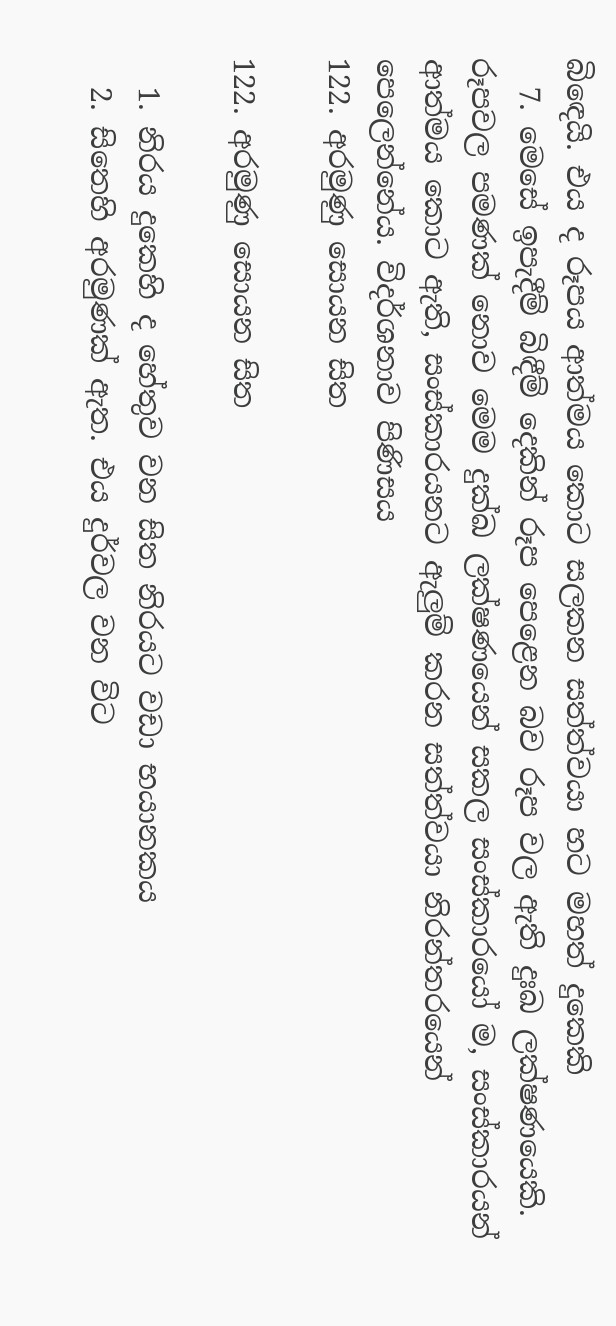බිඳෙයි. එය ද රූපය ආත්මය කොට සලකන සත්ත්වයා හට මහත් දුකෙකි
  7. මෙසේ ඉපැදීම් බිඳීම් දෙකින් රූප පෙළෙන බව රූප වල ඇති දුඃඛ ලක්ෂණයෙකි. රූපවල පමණක් නොව මෙම දුක්ඛ ලක්ෂණයෙන් සකල සංස්කාරයෝ ම, සංස්කාරයන් ආත්මය කොට ඇති, සංස්කාරයනට ඇලුම් කරන සත්ත්වයා නිරන්තරයෙන් පෙලෙන්නේය. විදර්ශනාව පිණිසය
122. අරමුණු සොයන සිත

122. අරමුණු සොයන සිත

  1. නිරය දුකෙහි ද හේතුව වන සිත නිරයට වඩා භයානකය
  2. සිතෙහි අරමුණක් ඇත. එය දුර්වල වන විට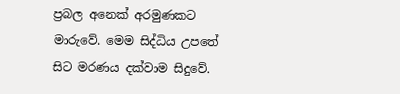ප්‍රබල අනෙක් අරමුණකට මාරුවේ. මෙම සිද්ධිය උපතේ සිට මරණය දක්වාම සිදුවේ.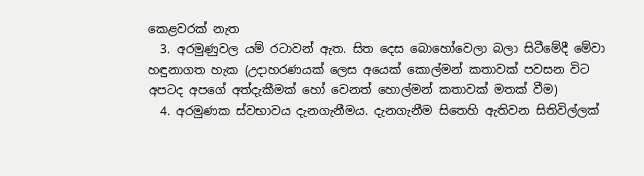කෙළවරක් නැත
  3. අරමුණුවල යම් රටාවන් ඇත. සිත දෙස බොහෝවෙලා බලා සිටීමේදී මේවා හඳුනාගත හැක (උදාහරණයක් ලෙස අයෙක් කොල්මන් කතාවක් පවසන විට අපටද අපගේ අත්දැකීමක් හෝ වෙනත් හොල්මන් කතාවක් මතක් වීම)
  4. අරමුණක ස්වභාවය දැනගැනීමය. දැනගැනීම සිතෙහි ඇතිවන සිතිවිල්ලක්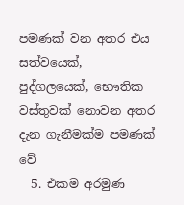පමණක් වන අතර එය සත්වයෙක්, පුද්ගලයෙක්, භෞතික වස්තුවක් නොවන අතර දැන ගැනීමක්ම පමණක් වේ
  5. එකම අරමුණ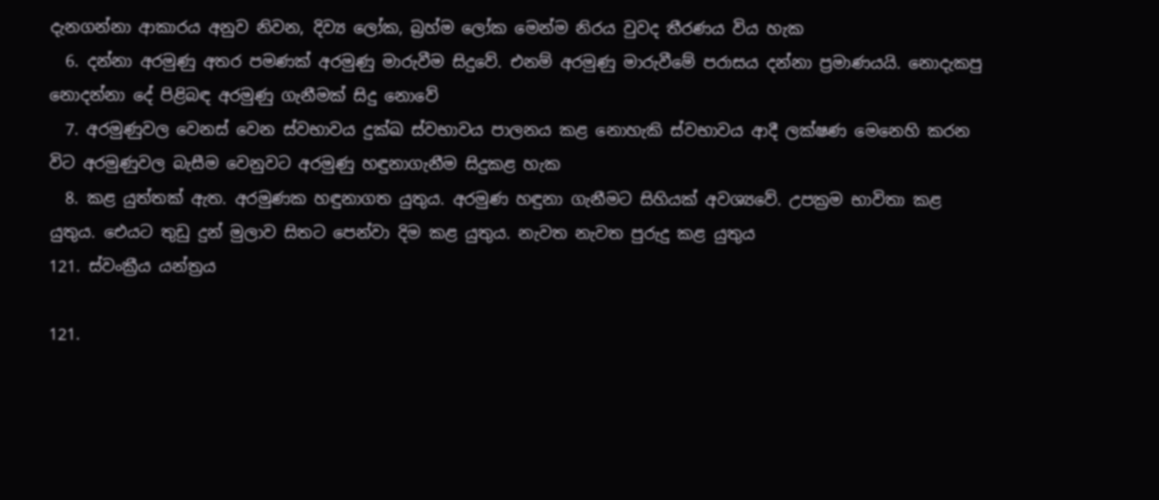දැනගන්නා ආකාරය අනුව නිවන, දිව්‍ය ලෝක, බ්‍රහ්ම ලෝක මෙන්ම නිරය වුවද තීරණය විය හැක
  6. දන්නා අරමුණු අතර පමණක් අරමුණු මාරුවීම සිදුවේ. එනම් අරමුණු මාරුවීමේ පරාසය දන්නා ප්‍රමාණයයි. නොදැකපු නොදන්නා දේ පිළිබඳ අරමුණු ගැනීමක් සිදු නොවේ
  7. අරමුණුවල වෙනස් වෙන ස්වභාවය දුක්ඛ ස්වභාවය පාලනය කළ නොහැකි ස්වභාවය ආදී ලක්ෂණ මෙනෙහි කරන විට අරමුණුවල බැසීම වෙනුවට අරමුණු හඳුනාගැනීම සිදුකළ හැක
  8. කළ යුත්තක් ඇත. අරමුණක හඳුනාගත යුතුය. අරමුණ හඳුනා ගැනීමට සිහියක් අවශ්‍යවේ. උපක්‍රම භාවිතා කළ යුතුය. ඓයට තුඩු දුන් මුලාව සිතට පෙන්වා දිම කළ යුතුය. නැවත නැවත පුරුදු කළ යුතුය
121. ස්වංක්‍රීය යන්ත්‍රය

121.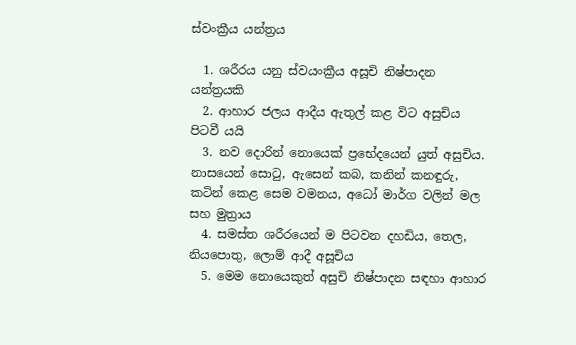ස්වංක්‍රීය යන්ත්‍රය

  1. ශරීරය යනු ස්වයංක්‍රීය අසූචි නිෂ්පාදන යන්ත්‍රයකි
  2. ආහාර ජලය ආදීය ඇතුල් කළ විට අසුචිය පිටවී යයි
  3. නව දොරින් නොයෙක් ප්‍රභේදයෙන් යුත් අසුචිය. නාසයෙන් සොටු, ඇසෙන් කබ, කනින් කනඳුරු, කටින් කෙළ සෙම වමනය, අධෝ මාර්ග වලින් මල සහ මුත්‍රාය
  4. සමස්ත ශරීරයෙන් ම පිටවන දහඩිය, තෙල, නියපොතු, ලොම් ආදී අසූචිය
  5. මෙම නොයෙකුත් අසුචි නිෂ්පාදන සඳහා ආහාර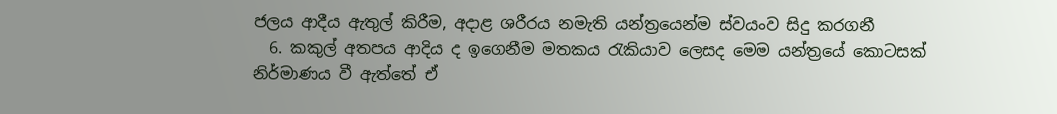ජලය ආදීය ඇතුල් කිරීම, අදාළ ශරීරය නමැති යන්ත්‍රයෙන්ම ස්වයංව සිදු කරගනී
  6. කකුල් අතපය ආදිය ද ඉගෙනීම මතකය රැකියාව ලෙසද මෙම යන්ත්‍රයේ කොටසක් නිර්මාණය වී ඇත්තේ ඒ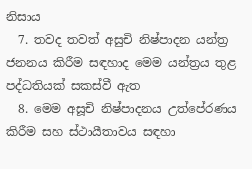නිසාය
  7. තවද තවත් අසුචි නිෂ්පාදන යන්ත්‍ර ජනනය කිරීම සඳහාද මෙම යන්ත්‍රය තුළ පද්ධතියක් සකස්වී ඇත
  8. මෙම අසූචි නිෂ්පාදනය උත්පේරණය කිරීම සහ ස්ථායීතාවය සඳහා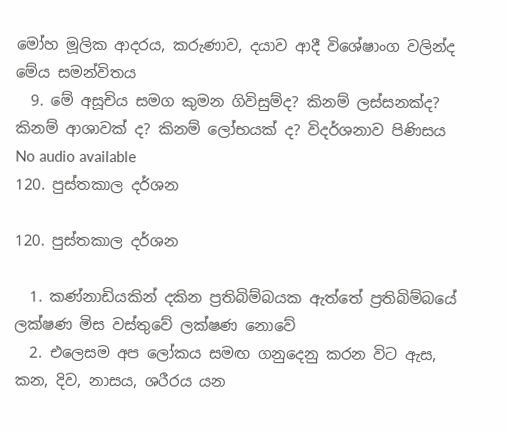මෝහ මූලික ආදරය, කරුණාව, දයාව ආදී විශේෂාංග වලින්ද මේය සමන්විතය
  9. මේ අසූචිය සමග කුමන ගිවිසුම්ද? කිනම් ලස්සනක්ද? කිනම් ආශාවක් ද? කිනම් ලෝභයක් ද? විදර්ශනාව පිණිසය
No audio available
120. පුස්තකාල දර්ශන

120. පුස්තකාල දර්ශන

  1. කණ්නාඩියකින් දකින ප්‍රතිබිම්බයක ඇත්තේ ප්‍රතිබිම්බයේ ලක්ෂණ මිස වස්තුවේ ලක්ෂණ නොවේ
  2. එලෙසම අප ලෝකය සමඟ ගනුදෙනු කරන විට ඇස, කන, දිව, නාසය, ශරීරය යන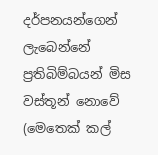දර්පනයන්ගෙන් ලැබෙන්නේ ප්‍රතිබිම්බයන් මිස වස්තූන් නොවේ (මෙතෙක් කල්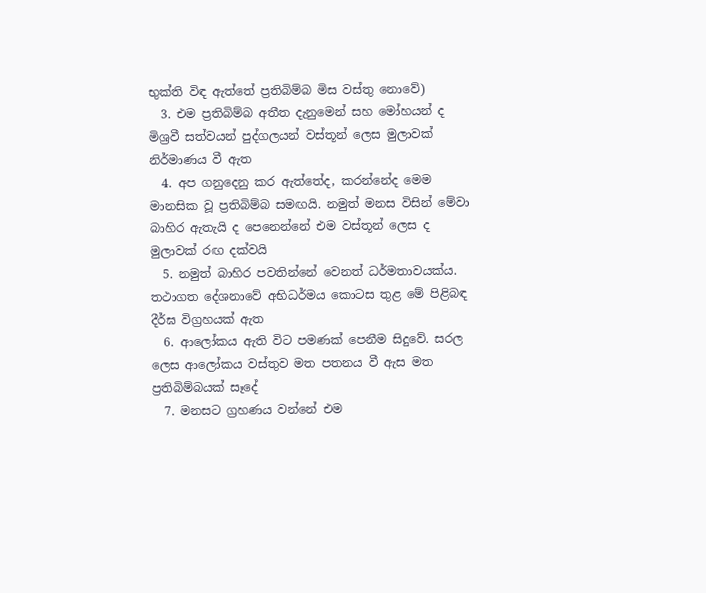භුක්ති විඳ ඇත්තේ ප්‍රතිබිම්බ මිස වස්තු නොවේ)
  3. එම ප්‍රතිබිම්බ අතීත දැනුමෙන් සහ මෝහයන් ද මිශ්‍රවී සත්වයන් පුද්ගලයන් වස්තූන් ලෙස මුලාවක් නිර්මාණය වී ඇත
  4. අප ගනුදෙනු කර ඇත්තේද, කරන්නේද මෙම මානසික වූ ප්‍රතිබිම්බ සමඟයි. නමුත් මනස විසින් මේවා බාහිර ඇතැයි ද පෙනෙන්නේ එම වස්තූන් ලෙස ද මුලාවක් රඟ දක්වයි
  5. නමුත් බාහිර පවතින්නේ වෙනත් ධර්මතාවයක්ය. තථාගත දේශනාවේ අභිධර්මය කොටස තුළ මේ පිළිබඳ දීර්ඝ විග්‍රහයක් ඇත
  6. ආලෝකය ඇති විට පමණක් පෙනීම සිදුවේ. සරල ලෙස ආලෝකය වස්තුව මත පතනය වී ඇස මත ප්‍රතිබිම්බයක් සෑදේ
  7. මනසට ග්‍රහණය වන්නේ එම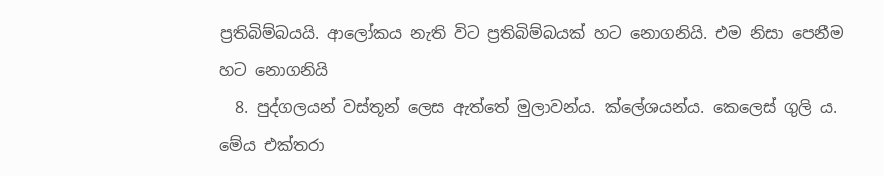ප්‍රතිබිම්බයයි. ආලෝකය නැති විට ප්‍රතිබිම්බයක් හට නොගනියි. එම නිසා පෙනීම හට නොගනියි
  8. පුද්ගලයන් වස්තූන් ලෙස ඇත්තේ මුලාවන්ය. ක්ලේශයන්ය. කෙලෙස් ගුලි ය. මේය එක්තරා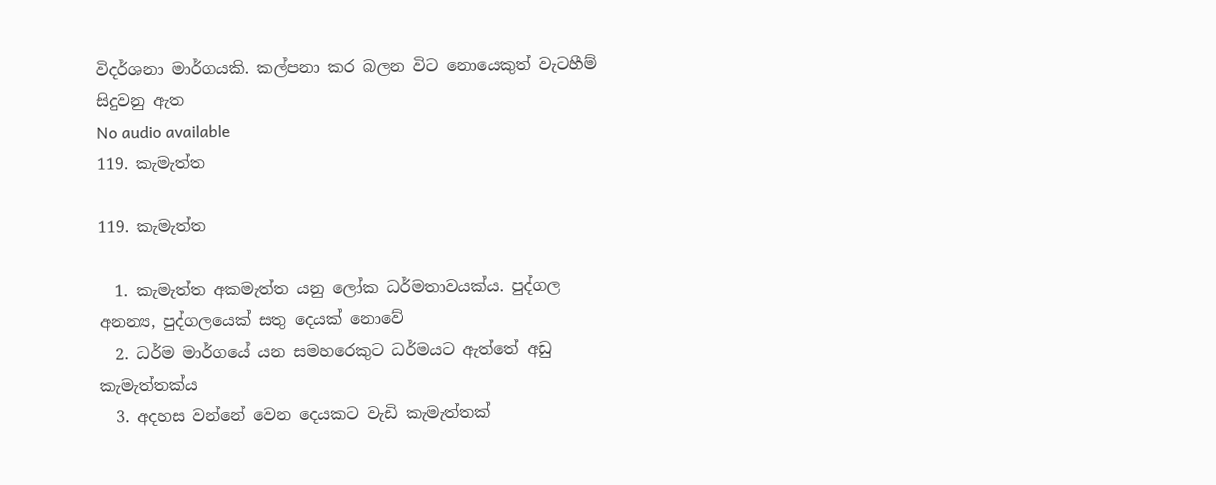විදර්ශනා මාර්ගයකි. කල්පනා කර බලන විට නොයෙකුත් වැටහීම් සිදුවනු ඇත
No audio available
119. කැමැත්ත

119. කැමැත්ත

  1. කැමැත්ත අකමැත්ත යනු ලෝක ධර්මතාවයක්ය. පුද්ගල අනන්‍ය, පුද්ගලයෙක් සතු දෙයක් නොවේ
  2. ධර්ම මාර්ගයේ යන සමහරෙකුට ධර්මයට ඇත්තේ අඩු කැමැත්තක්ය
  3. අදහස වන්නේ වෙන දෙයකට වැඩි කැමැත්තක්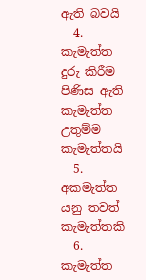ඇති බවයි
  4. කැමැත්ත දුරු කිරීම පිණිස ඇති කැමැත්ත උතුම්ම කැමැත්තයි
  5. අකමැත්ත යනු තවත් කැමැත්තකි
  6. කැමැත්ත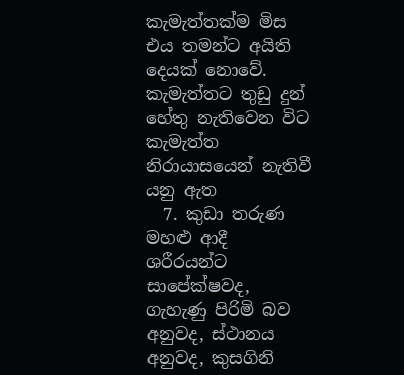කැමැත්තක්ම මිස එය තමන්ට අයිති දෙයක් නොවේ. කැමැත්තට තුඩු දුන් හේතු නැතිවෙන විට කැමැත්ත නිරායාසයෙන් නැතිවී යනු ඇත
  7. කුඩා තරුණ මහළු ආදී ශරීරයන්ට සාපේක්ෂවද, ගැහැණු පිරිමි බව අනුවද, ස්ථානය අනුවද, කුසගිනි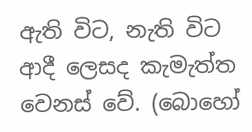ඇති විට, නැති විට ආදී ලෙසද කැමැත්ත වෙනස් වේ. (බොහෝ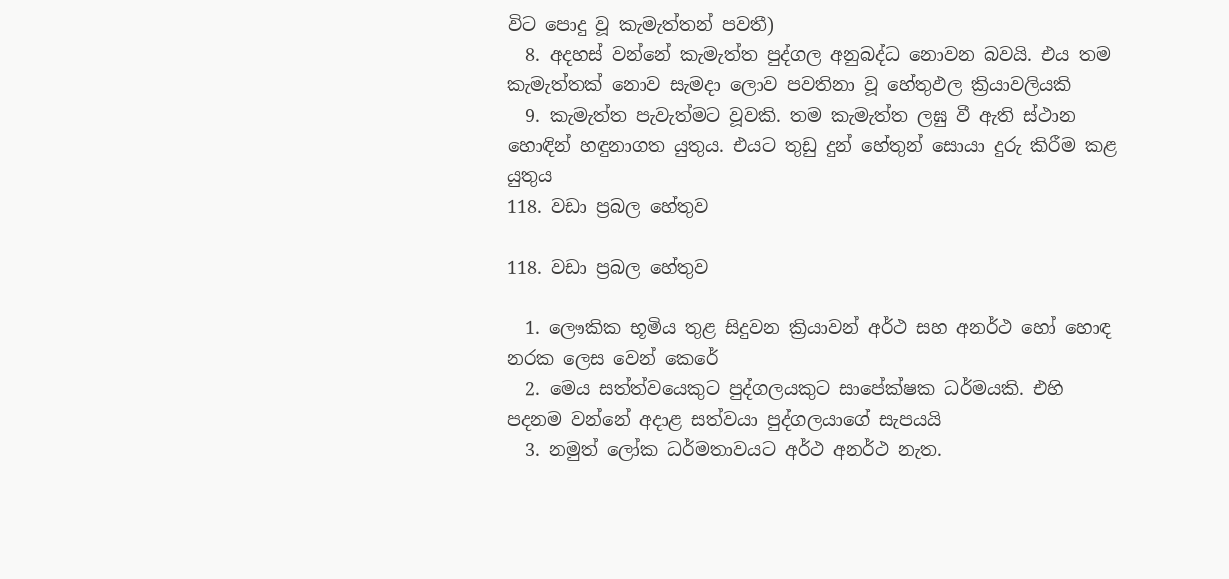විට පොදු වූ කැමැත්තන් පවතී)
  8. අදහස් වන්නේ කැමැත්ත පුද්ගල අනුබද්ධ නොවන බවයි. එය තම කැමැත්තක් නොව සැමදා ලොව පවතිනා වූ හේතුඵල ක්‍රියාවලියකි
  9. කැමැත්ත පැවැත්මට වූවකි. තම කැමැත්ත ලඝු වී ඇති ස්ථාන හොඳින් හඳුනාගත යුතුය. එයට තුඩු දුන් හේතුන් සොයා දුරු කිරීම කළ යුතුය
118. වඩා ප්‍රබල හේතුව

118. වඩා ප්‍රබල හේතුව

  1. ලෞකික භූමිය තුළ සිදුවන ක්‍රියාවන් අර්ථ සහ අනර්ථ හෝ හොඳ නරක ලෙස වෙන් කෙරේ
  2. මෙය සත්ත්වයෙකුට පුද්ගලයකුට සාපේක්ෂක ධර්මයකි. එහි පදනම වන්නේ අදාළ සත්වයා පුද්ගලයාගේ සැපයයි
  3. නමුත් ලෝක ධර්මතාවයට අර්ථ අනර්ථ නැත.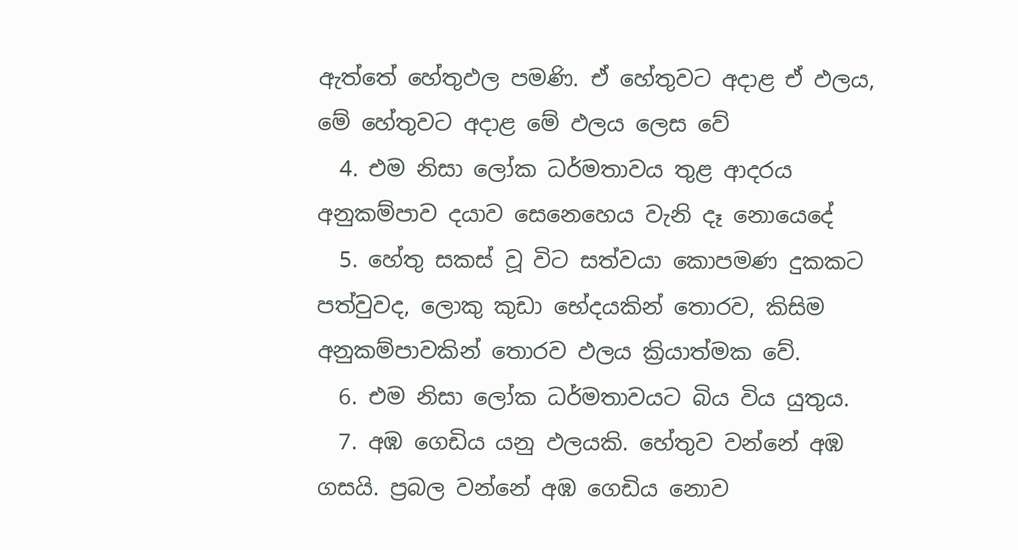ඇත්තේ හේතුඵල පමණි. ඒ හේතුවට අදාළ ඒ ඵලය, මේ හේතුවට අදාළ මේ ඵලය ලෙස වේ
  4. එම නිසා ලෝක ධර්මතාවය තුළ ආදරය අනුකම්පාව දයාව සෙනෙහෙය වැනි දෑ නොයෙදේ
  5. හේතු සකස් වූ විට සත්වයා කොපමණ දුකකට පත්වුවද, ලොකු කුඩා භේදයකින් තොරව, කිසිම අනුකම්පාවකින් තොරව ඵලය ක්‍රියාත්මක වේ.
  6. එම නිසා ලෝක ධර්මතාවයට බිය විය යුතුය.
  7. අඹ ගෙඩිය යනු ඵලයකි. හේතුව වන්නේ අඹ ගසයි. ප්‍රබල වන්නේ අඹ ගෙඩිය නොව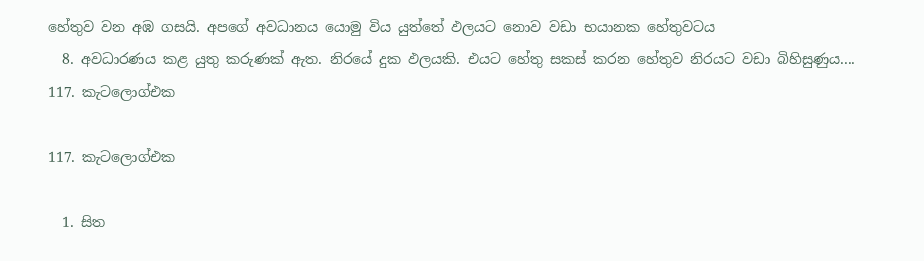හේතුව වන අඹ ගසයි. අපගේ අවධානය යොමු විය යුත්තේ ඵලයට නොව වඩා භයානක හේතුවටය
  8. අවධාරණය කළ යුතු කරුණක් ඇත. නිරයේ දුක ඵලයකි. එයට හේතු සකස් කරන හේතුව නිරයට වඩා බිහිසුණුය....
117. කැටලොග්එක

117. කැටලොග්එක

  1. සිත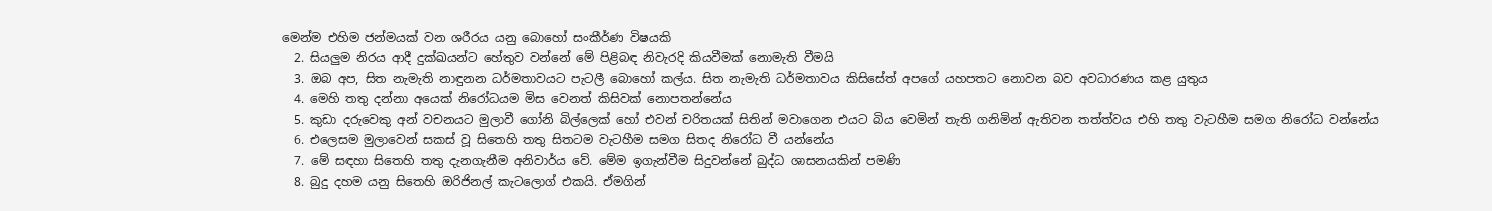මෙන්ම එහිම ජන්මයක් වන ශරීරය යනු බොහෝ සංකීර්ණ විෂයකි
  2. සියලුම නිරය ආදී දුක්ඛයන්ට හේතුව වන්නේ මේ පිළිබඳ නිවැරදි කියවීමක් නොමැති වීමයි
  3. ඔබ අප, සිත නැමැති නාඳුනන ධර්මතාවයට පැටලී බොහෝ කල්ය. සිත නැමැති ධර්මතාවය කිසිසේත් අපගේ යහපතට නොවන බව අවධාරණය කළ යුතුය
  4. මෙහි තතු දන්නා අයෙක් නිරෝධයම මිස වෙනත් කිසිවක් නොපතන්නේය
  5. කුඩා දරුවෙකු අන් වචනයට මුලාවී ගෝනි බිල්ලෙක් හෝ එවන් චරිතයක් සිතින් මවාගෙන එයට බිය වෙමින් තැති ගනිමින් ඇතිවන තත්ත්වය එහි තතු වැටහීම සමග නිරෝධ වන්නේය
  6. එලෙසම මුලාවෙන් සකස් වූ සිතෙහි තතු සිතටම වැටහීම සමග සිතද නිරෝධ වී යන්නේය
  7. මේ සඳහා සිතෙහි තතු දැනගැනීම අනිවාර්ය වේ. මේම ඉගැන්වීම සිදුවන්නේ බුද්ධ ශාසනයකින් පමණි
  8. බුදු දහම යනු සිතෙහි ඔරිජිනල් කැටලොග් එකයි. ඒමගින්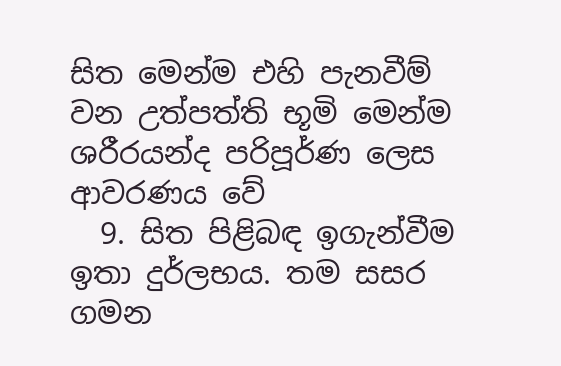සිත මෙන්ම එහි පැනවීම් වන උත්පත්ති භූමි මෙන්ම ශරීරයන්ද පරිපූර්ණ ලෙස ආවරණය වේ
  9. සිත පිළිබඳ ඉගැන්වීම ඉතා දුර්ලභය. තම සසර ගමන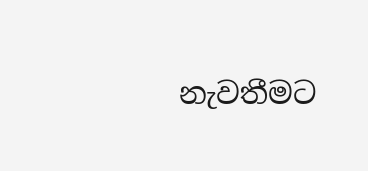නැවතීමට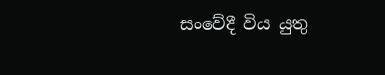සංවේදී විය යුතු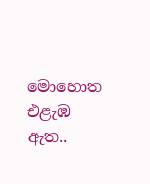මොහොත එළැඹ ඇත..